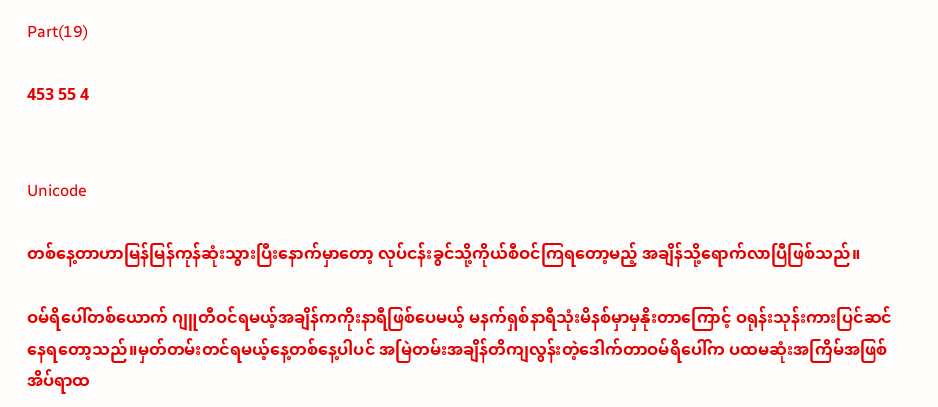Part(19)

453 55 4


Unicode

တစ်နေ့တာဟာမြန်မြန်ကုန်ဆုံးသွားပြီးနောက်မှာတော့ လုပ်ငန်းခွင်သို့ကိုယ်စီဝင်ကြရတော့မည့် အချိန်သို့ရောက်လာပြီဖြစ်သည်။

ဝမ်ရိပေါ်တစ်ယောက် ဂျူတီဝင်ရမယ့်အချိန်ကကိုးနာရီဖြစ်ပေမယ့် မနက်ရှစ်နာရီသုံးမိနစ်မှာမှနိုးတာကြောင့် ဝရုန်းသုန်းကားပြင်ဆင်နေရတော့သည်။မှတ်တမ်းတင်ရမယ့်နေ့တစ်နေ့ပါပင် အမြဲတမ်းအချိန်တိကျလွန်းတဲ့ဒေါက်တာဝမ်ရိပေါ်က ပထမဆုံးအကြိမ်အဖြစ် အိပ်ရာထ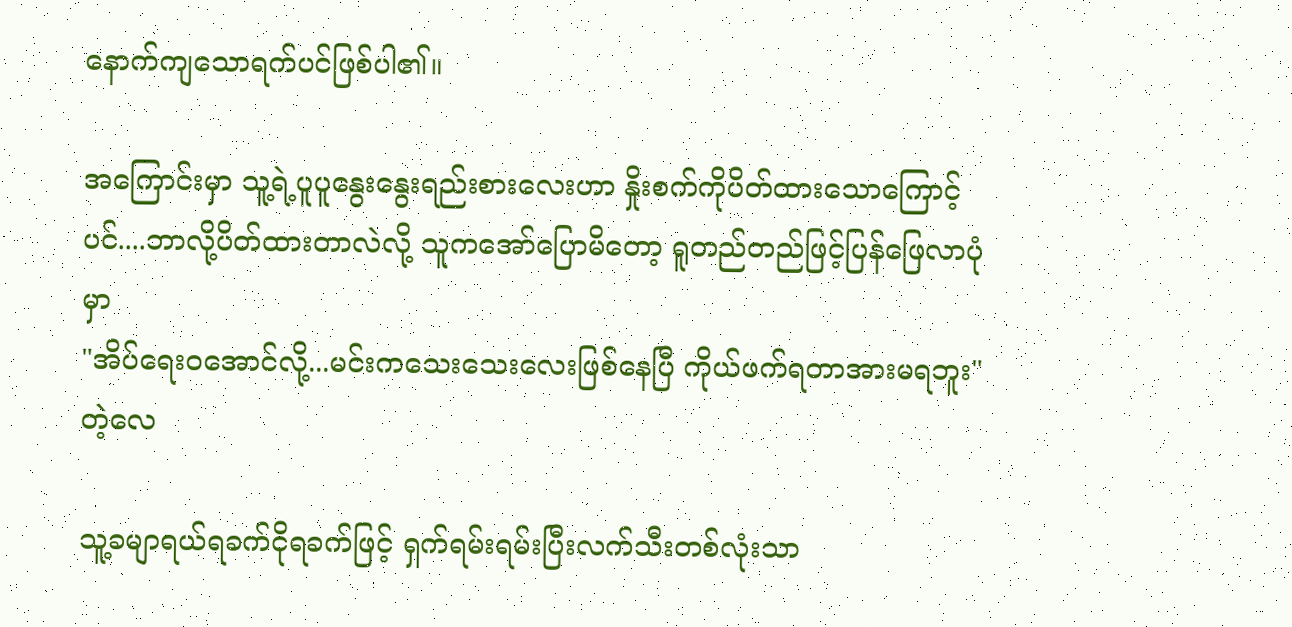နောက်ကျသောရက်ပင်ဖြစ်ပါ၏။

အကြောင်းမှာ သူ့ရဲ့ပူပူနွေးနွေးရည်းစားလေးဟာ နှိုးစက်ကိုပိတ်ထားသောကြောင့်ပင်....ဘာလို့ပိတ်ထားတာလဲလို့ သူကအော်ပြောမိတော့ ရူတည်တည်ဖြင့်ပြန်ဖြေလာပုံမှာ
"အိပ်ရေးဝအောင်လို့...မင်းကသေးသေးလေးဖြစ်နေပြီ ကိုယ်ဖက်ရတာအားမရဘူး"တဲ့လေ

သူ့ခမျာရယ်ရခက်ငိုရခက်ဖြင့် ရှက်ရမ်းရမ်းပြီးလက်သီးတစ်လုံးသာ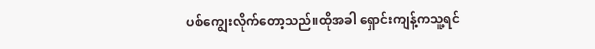ပစ်ကျွေးလိုက်တော့သည်။ထိုအခါ ရှောင်းကျန့်ကသူ့ရင်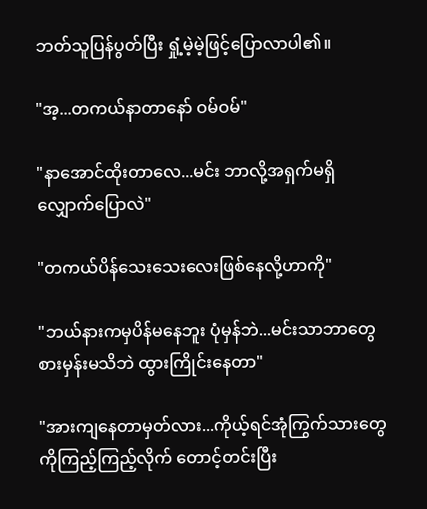ဘတ်သူပြန်ပွတ်ပြီး ရှုံ့မဲ့မဲ့ဖြင့်ပြောလာပါ၏။

"အ့...တကယ်နာတာနော် ဝမ်ဝမ်"

"နာအောင်ထိုးတာလေ...မင်း ဘာလို့အရှက်မရှိလျှောက်ပြောလဲ"

"တကယ်ပိန်သေးသေးလေးဖြစ်နေလို့ဟာကို"

"ဘယ်နားကမှပိန်မနေဘူး ပုံမှန်ဘဲ...မင်းသာဘာတွေစားမှန်းမသိဘဲ ထွားကြိုင်းနေတာ"

"အားကျနေတာမှတ်လား...ကိုယ့်ရင်အုံကြွက်သားတွေကိုကြည့်ကြည့်လိုက် တောင့်တင်းပြီး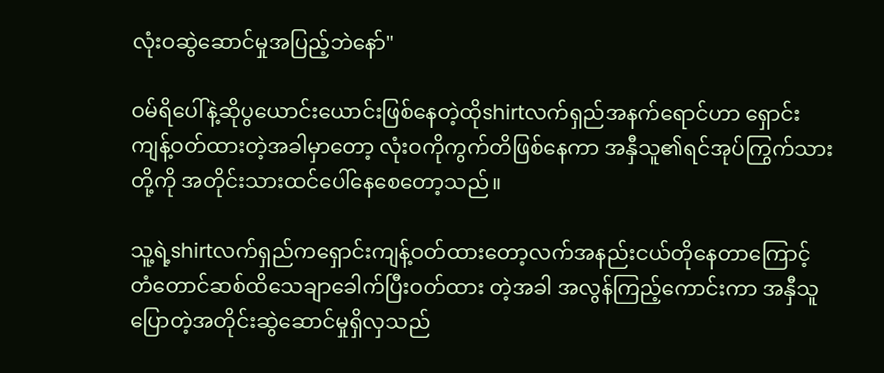လုံးဝဆွဲဆောင်မှုအပြည့်ဘဲနော်"

ဝမ်ရိပေါ်နဲ့ဆိုပွယောင်းယောင်းဖြစ်နေတဲ့ထိုshirtလက်ရှည်အနက်ရောင်ဟာ ရှောင်းကျန့်ဝတ်ထားတဲ့အခါမှာတော့ လုံးဝကိုကွက်တိဖြစ်နေကာ အနှီသူ၏ရင်အုပ်ကြွက်သားတို့ကို အတိုင်းသားထင်ပေါ်နေစေတော့သည်။

သူ့ရဲ့shirtလက်ရှည်ကရှောင်းကျန့်ဝတ်ထားတော့လက်အနည်းငယ်တိုနေတာကြောင့် တံတောင်ဆစ်ထိသေချာခေါက်ပြီးဝတ်ထား တဲ့အခါ အလွန်ကြည့်ကောင်းကာ အနှီသူပြောတဲ့အတိုင်းဆွဲဆောင်မှုရှိလှသည်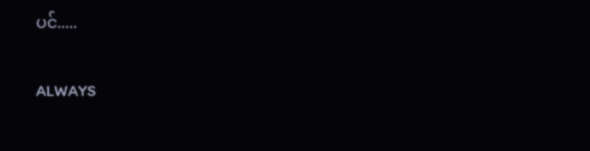ပင်.....

ALWAYS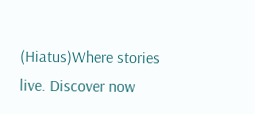(Hiatus)Where stories live. Discover now